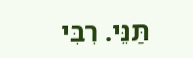תַּנֵּי. רִבִּי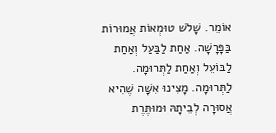אוֹמֵר. שָׁלֹשׁ טוּמְאוֹת אֲמוּרוֹת בַּפָּרָשָׁה. אַחַת לַבַּעַל וְאַחַת לַבּוֹעֵל וְאַחַת לַתְּרוּמָה. לַתְּרוּמָה. מָצִינוּ אִשָּׁה שֶׁהִיא אֲסוּרָה לְבֵיתָהּ וּמוּתֶּרֶת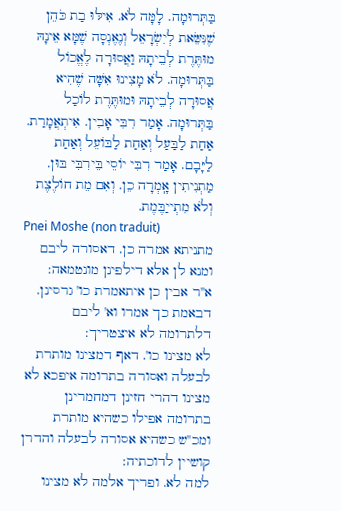בַּתְּרוּמָה. לָמָּה לֹא. אִילּוּ בַת כֹּהֵן שֶׁנִּשֵּׂאת לְיִשְׂרָאֵל וְנֶאֶנְסָה שֶׁמָּא אֵינָהּ מוּתֶּרֶת לְבֵיתָהּ וַאֲסוּרָה לֶאֱכוֹל בַּתְּרוּמָה. לֹא מָצִינוּ אִשָּׁה שֶׁהִיא אֲסוּרָה לְבֵיתָהּ וּמוּתֶּרֶת לוֹכַל בַּתְּרוּמָה. אָמַר רִבִּי אָבִין. אִיתְאֲמָרַת. אַחַת לַבַּעַל וְאַחַת לַבּוֹעֵל וְאַחַת לַיָּבָם. אָמַר רִבִּי יוֹסֵי בֵּירִבִּי בּוּן. מַתְנִיתִין אָֽמְרָה כֵן. וְאִם מֵת חוֹלֶצֶת וְלֹא מִתְייַבֶּמֶת.
Pnei Moshe (non traduit)
מתניתא אמרה כן. דאסורה ליבם ומנא לן אלא דילפינן מונטמאה:
א''ר אבין כן איתאמרת כו' גרסינן. דבאמת כך אמרו וא' ליבם דלתרומה לא איצטריך:
לא מצינו כו'. דאף דמצינו מותרת לבעלה ואסורה בתרומה איפכא לא מצינו דהרי חזינן דמחמרינן בתרומה אפילו כשהיא מותרת ומכ''ש כשהיא אסורה לבעלה והדרן קושיין לדוכתיה:
למה לא. ופריך אלמה לא מצינו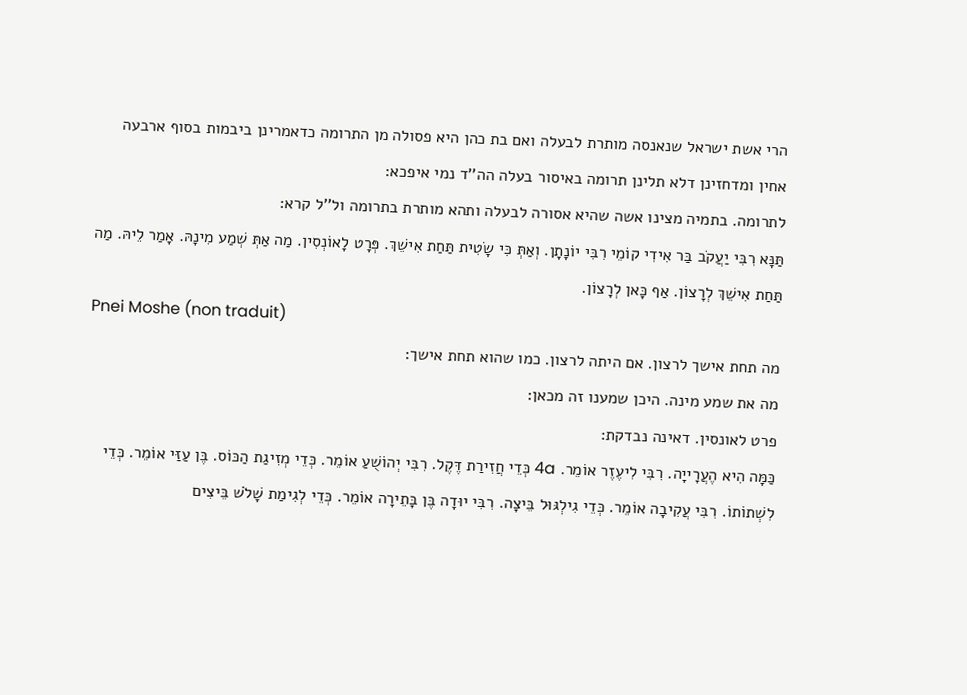הרי אשת ישראל שנאנסה מותרת לבעלה ואם בת כהן היא פסולה מן התרומה כדאמרינן ביבמות בסוף ארבעה אחין ומדחזינן דלא תלינן תרומה באיסור בעלה הה''ד נמי איפכא:
לתרומה. בתמיה מצינו אשה שהיא אסורה לבעלה ותהא מותרת בתרומה ול''ל קרא:
תַּנָּא רִבִּי יַעֲקֹב בַּר אִידִי קוֹמֵי רִבִּי יוֹנָתָן. וְאַתְּ כִּי שָׂטִית תַּחַת אִישֵׁךְ. פְּרָט לָאוֹנְסִין. מַה אַתְּ שְׁמַע מִינָהּ. אָמַר לֵיהּ. מַה תַּחַת אִישֵׁךְ לְרָצוֹן. אַף כָּאן לְרָצוֹן.
Pnei Moshe (non traduit)
מה תחת אישך לרצון. אם היתה לרצון. כמו שהוא תחת אישך:
מה את שמע מינה. היכן שמענו זה מכאן:
פרט לאונסין. דאינה נבדקת:
כַּמָּה הִיא הֶעֲרָייָה. רִבִּי לִיעֶזֶר אוֹמֵר. 4a כְּדֵי חֲזִירַת דֶּקֶל. רִבִּי יְהוֹשֻׁעַ אוֹמֵר. כְּדֵי מְזִיגַת הַכּוֹס. בֶּן עַזַּי אוֹמֵר. כְּדֵי לִשְׁתוֹתוֹ. רִבִּי עֲקִיבָה אוֹמֵר. כְּדֵי גִילְגּוּל בֵּיצָה. רִבִּי יוּדָה בֶּן בָּתֵירָה אוֹמֵר. כְּדֵי לְגִימַת שָׁלֹשׁ בֵּיצִים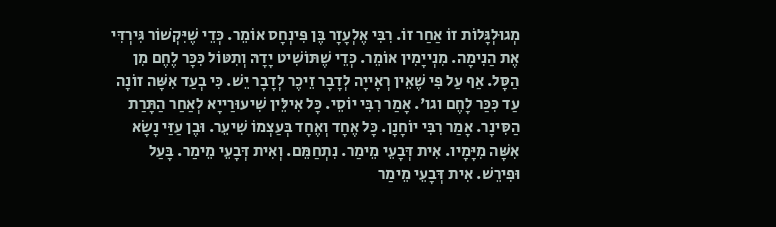מְגוּלְגָּלוֹת זוֹ אַחַר זוֹ. רִבִּי אֶלְעָזָר בֶּן פִּינְחָס אוֹמֵר. כְּדֵי שֶׁיִּקְשׁוֹר גִּירְדִּי אֶת הַנִימָה. מִנְייָמִין אוֹמֵר. כְּדֵי שֶׁתּוֹשִׁיט יָדָהּ וְתִטּוֹל כִּכָּר לֶחֶם מִן הַסָּל. אַף עַל פִּי שֶׁאֵין רְאָייָה לְדָבָר זֵיכֶר לְדָבָר יֵשׁ. כִּי בְעַד אִשָּׁה זוֹנָה עַד כִּכַּר לָחֶם וגו'. אָמַר רִבִּי יוֹסֵי. כָּל אִילֵּין שִׁיעוּרַייָא לְאַחַר הַתָּרַת הַסִּינָר. אָמַר רִבִּי יוֹחָנָן. כָּל אֶחָד וְאֶחָד בְּעַצְמוֹ שִׁיעֵר. וּבֶן עַזַּי נָשָׂא אִשָּׁה מִיָּמָיו. אִית דְּבָעֵי מֵימַר. נִתְחַמֵּם. וְאִית דְּבָעֵי מֵימַר. בָּעַל וּפִירֵשׁ. אִית דְּבָעֵי מֵימַר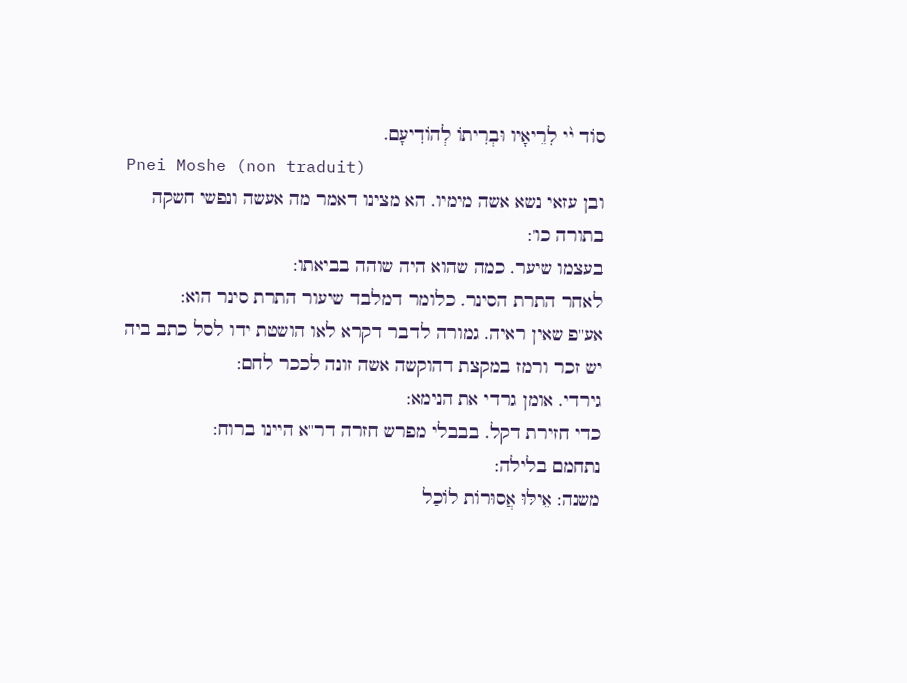סוֹד י֨י לִרֵיאָיו וּבְרִיתוֹ לְהוֹדִיעָם.
Pnei Moshe (non traduit)
ובן עזאי נשא אשה מימיו. הא מצינו דאמר מה אעשה ונפשי חשקה בתורה כו':
בעצמו שיער. כמה שהוא היה שוהה בביאתו:
לאחר התרת הסינר. כלומר דמלבד שיעור התרת סינר הוא:
אע''פ שאין ראיה. גמורה לדבר דקרא לאו הושטת ידו לסל כתב ביה יש זכר ורמז במקצת דהוקשה אשה זונה לככר לחם:
גירדי. אומן גרדי את הנימא:
כדי חזירת דקל. בבבלי מפרש חזרה דר''א היינו ברוח:
נתחמם בלילה:
משנה: אֵילּוּ אֲסוּרוֹת לוֹכַל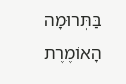בַּתְּרוּמָה הָאוֹמֶרֶת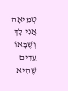טְמֵיאָה אֲנִי לָךְ וְשֶׁבָּאוֹ עֵדִים שֶׁהִיא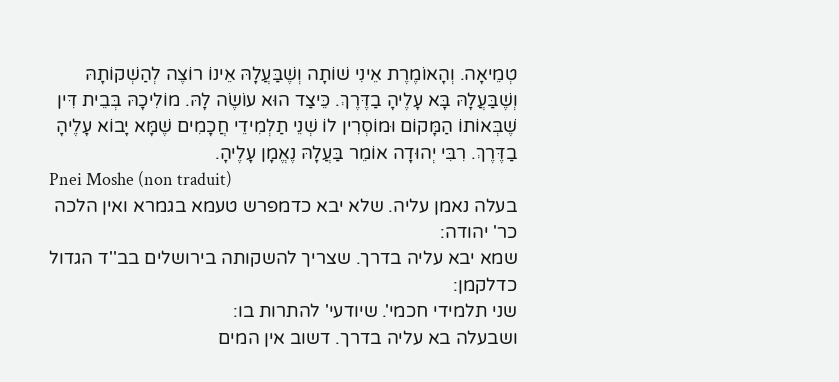טְמֵיאָה. וְהָאוֹמֶרֶת אֵינִי שׁוֹתָה וְשֶׁבַּעֲלָהּ אֵינוֹ רוֹצֶה לְהַשְׁקוֹתָהּ וְשֶׁבַּעֲלָהּ בָּא עָלֶיהָ בַדֶּרֶךְ. כֵּיצַד הוּא עוֹשֶׂה לָהּ. מוֹלִיכָהּ בְּבֵית דִּין שֶׁבְּאוֹתוֹ הַמָּקוֹם וּמוֹסְרִין לוֹ שְׁנֵי תַלְמִידֵי חֲכָמִים שֶׁמָּא יָבוֹא עָלֶיהָ בַדֶּרֶךְ. רִבִּי יְהוּדָה אוֹמֵר בַּעֲלָהּ נֶאֱמָן עָלֶיהָ.
Pnei Moshe (non traduit)
בעלה נאמן עליה. שלא יבא כדמפרש טעמא בגמרא ואין הלכה כר' יהודה:
שמא יבא עליה בדרך. שצריך להשקותה בירושלים בב''ד הגדול כדלקמן:
שני תלמידי חכמי'. שיודעי' להתרות בו:
ושבעלה בא עליה בדרך. דשוב אין המים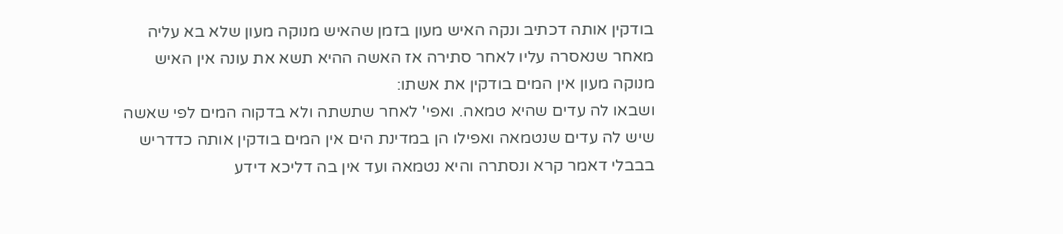בודקין אותה דכתיב ונקה האיש מעון בזמן שהאיש מנוקה מעון שלא בא עליה מאחר שנאסרה עליו לאחר סתירה אז האשה ההיא תשא את עונה אין האיש מנוקה מעון אין המים בודקין את אשתו:
ושבאו לה עדים שהיא טמאה. ואפי' לאחר שתשתה ולא בדקוה המים לפי שאשה שיש לה עדים שנטמאה ואפילו הן במדינת הים אין המים בודקין אותה כדדריש בבבלי דאמר קרא ונסתרה והיא נטמאה ועד אין בה דליכא דידע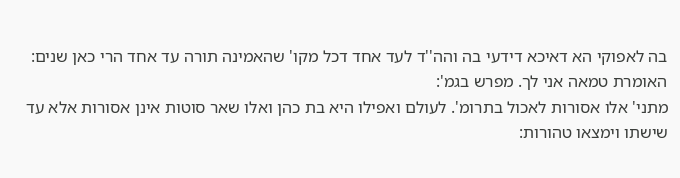בה לאפוקי הא דאיכא דידעי בה והה''ד לעד אחד דכל מקו' שהאמינה תורה עד אחד הרי כאן שנים:
האומרת טמאה אני לך. מפרש בגמ':
מתני' אלו אסורות לאכול בתרומ'. לעולם ואפילו היא בת כהן ואלו שאר סוטות אינן אסורות אלא עד שישתו וימצאו טהורות: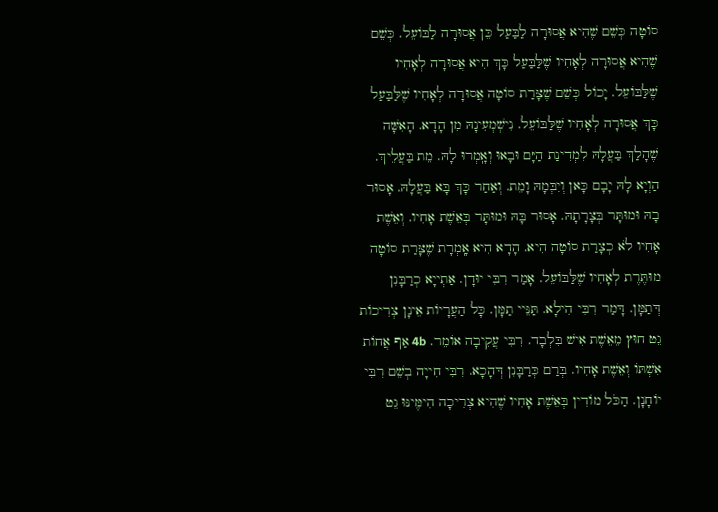סוֹטָה כְּשֵׁם שֶׁהִיא אֲסוּרָה לַבַּעַל כֵּן אֲסוּרָה לַבּוֹעֵל. כְּשֵׁם שֶׁהִיא אֲסוּרָה לְאָחִיו שֶׁלַּבַּעַל כָּךְ הִיא אֲסוּרָה לְאָחִיו שֶׁלַּבּוֹעֵל. יָכוֹל כְּשֵׁם שֶׁצָּרַת סוֹטָה אֲסוּרָה לְאָחִיו שֶׁלַּבַּעַל כָּךְ אֲסוּרָה לְאָחִיו שֶׁלַּבּוֹעֵל. נִישְׁמְעִינָהּ מִן הָדָא. הָאִשָּׁה שֶׁהָלַךְ בַּעֲלָהּ לִמְדִינַת הַיָּם וּבָאוּ וְאָֽמְרוּ לָהּ. מֵת בַּעֲלֵיךְ. הַוְיָא לָהּ יָבָם כָּאן וְיִבְּמָהּ וָמֵת. וְאַחַר כָּךְ בָּא בַּעֲלָהּ. אָסוּר בָהּ וּמוּתָּר בְּצָרָתָהּ. אָסוּר בָּהּ וּמוּתָּר בְּאֵשֶׁת אָחִיו. וְאֵשֶׁת אָחִיו לֹא כְצָרַת סוֹטָה הִיא. הָדָא הִיא אָֽמְרָת שֶׁצָּרַת סוֹטָה מוּתֶּרֶת לְאָחִיו שֶׁלַּבּוֹעֵל. אָמַר רִבִּי יוּדָן. אַתְייָא כְרַבָּנִן דְּתַמָּן. דָּמַר רִבִּי הִילָא. תַּנֵּיי תַמָּן. כָּל הַעֲרָיוֹת אֵינָן צְרִיכוֹת גֵט חוּץ מֵאֵשֶׁת אִישׁ בִּלְבָד. רִבִּי עֲקִיבָה אוֹמֵר. 4b אַף אֲחוֹת אִשְׁתּוֹ וְאֵשֶׁת אָחִיו. בְּרַם כְּרַבָּנִן דְּהָכָא. רִבִּי חִייָה בְשֵׁם רִבִּי יוֹחָנָן. הַכֹּל מוֹדִין בְּאֵשֶׁת אָחִיו שֶׁהִיא צְרִיכָה הִימֶּינּוּ גֵט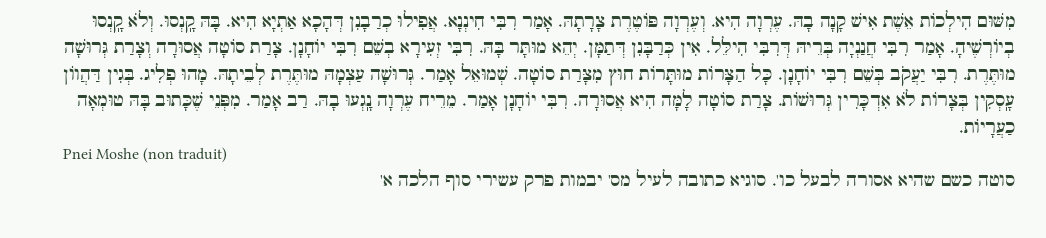מִשּׁוּם הִילְכוֹת אֵשֶׁת אִישׁ קָנָה בָהּ. עֶרְוָה הִיא. וְעֶרְוָה פּוֹטֶרֶת צָרָתָהּ. אָמַר רִבִּי חִינְנָא. אֲפִילוּ כְרַבָנִן דְּהָכָא אַתְיָא הִיא. בָּהּ קָֽנְסוּ. וְלֹא קָֽנְסוּ בְיוֹרְשֶׁיהָ. אָמַר רִבִּי חֲנַנְיָה בְּרֵיהּ דְּרִבִּי הִילֵּל. אִין כְּרַבָּנִן דְּתַמָּן. יְהֵא מוּתָּר בָּהּ. רִבִּי זְעִירָא בְשֵׁם רִבִּי יוֹחָנָן. צָרַת סוֹטָה אֲסוּרָה וְצָרַת גְּרוּשָׁה מוּתֶּרֶת. רִבִּי יַעֲקֹב בְּשֵׁם רִבִּי יוֹחָנָן. כָּל הַצָּרוֹת מוּתָּרוֹת חוּץ מִצָּרַת סוֹטָה. שְׁמוּאֵל אָמַר. גְּרוּשָׁה עַצְמָהּ מוּתֶּרֶת לְבֵיתָהּ. מָהוּ פְלִיג. בְּגִין דַּהֲווֹן עָֽסְקִין בְּצָרוֹת לֹא אִדְכָּרִין גְּרוּשׁוֹת. צָרַת סוֹטָה לָמָּה הִיא אֲסוּרָה. רִבִּי יוֹחָנָן אָמַר. מֵרֵיח עֶרְוָה נָֽגְעוּ בָהּ. רַב אָמַר. מִפְּנֵי שֶׁכָּתוּב בָּהּ טוּמְאָה כַעֲרָיוֹת.
Pnei Moshe (non traduit)
סוטה כשם שהיא אסורה לבעל כו'. סוגיא כתובה לעיל מס' יבמות פרק עשירי סוף הלכה א'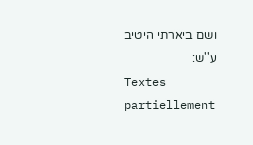ושם ביארתי היטיב ע''ש:
Textes partiellement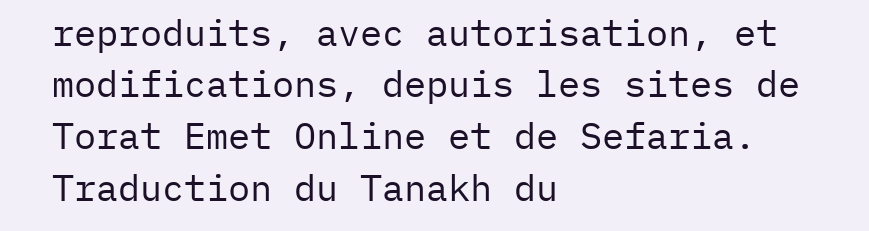reproduits, avec autorisation, et modifications, depuis les sites de Torat Emet Online et de Sefaria.
Traduction du Tanakh du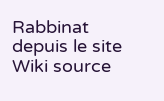Rabbinat depuis le site Wiki source